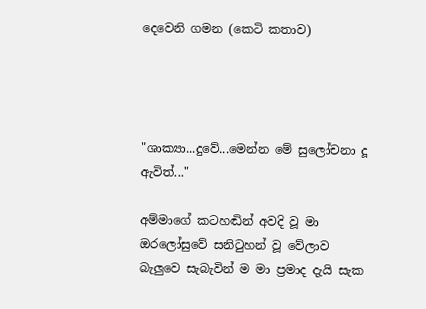දෙවෙනි ගමන (කෙටි කතාව)




"ශාක්‍යා...දුවේ...මෙන්න මේ සුලෝචනා දූ ඇවිත්..."

අම්මාගේ කටහඬින් අවදි වූ මා ඔරලෝසුවේ සනිටුහන් වූ වේලාව බැලුවෙ සැබැවින් ම මා ප්‍රමාද දැයි සැක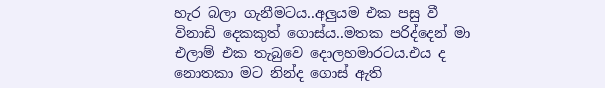හැර බලා ගැනීමටය..අලුයම එක පසු වී විනාඩි දෙකකුත් ගොස්ය..මතක පරිද්දෙන් මා එලාම් එක තැබුවෙ දොලහමාරටය.එය ද නොතකා මට නින්ද ගොස් ඇති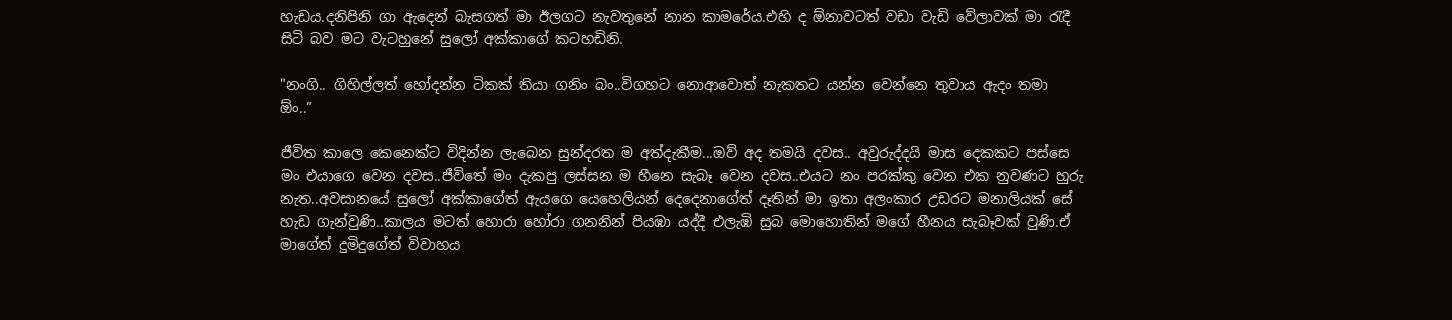හැඩය.දනිපිනි ගා ඇදෙන් බැසගත් මා ඊලගට නැවතුනේ නාන කාමරේය.එහි ද ඕනාවටත් වඩා වැඩි වේලාවක් මා රැදී සිටි බව මට වැටහුනේ සුලෝ අක්කාගේ කටහඩිනි.

"නංගි.. ගිහිල්ලත් හෝදන්න ටිකක් තියා ගනිං බං..විගහට නොආවොත් නැකතට යන්න වෙන්නෙ තුවාය ඇදං තමා ඕං..”

ජීවිත කාලෙ කෙනෙක්ට විදින්න ලැබෙන සුන්දරත ම අත්දැකීම...ඔව් අද තමයි දවස.. අවුරුද්දයි මාස දෙකකට පස්සෙ මං එයාගෙ වෙන දවස..ජීවිතේ මං දැකපු ලස්සන ම හීනෙ සැබෑ වෙන දවස..එයට නං පරක්කු වෙන එක නුවණට හුරු නැත..අවසානයේ සුලෝ අක්කාගේත් ඇයගෙ යෙහෙලියන් දෙදෙනාගේත් දෑතින් මා ඉතා අලංකාර උඩරට මනාලියක් සේ හැඩ ගැන්වුණි..කාලය මටත් හොරා හෝරා ගනනින් පියඹා යද්දී එලැඹි සුබ මොහොතින් මගේ හීනය සැබෑවක් වුණි.ඒ මාගේත් දුමිදුගේත් විවාහය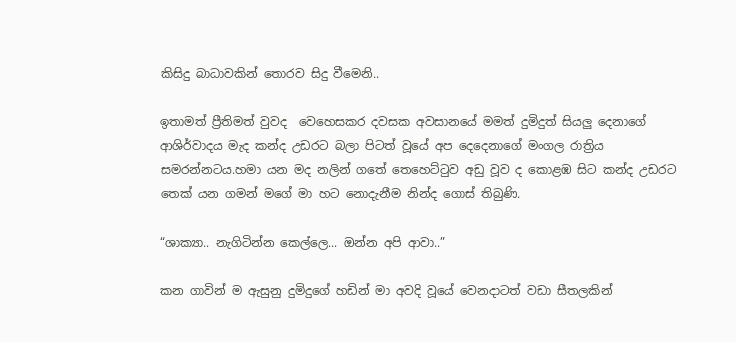කිසිදු බාධාවකින් තොරව සිදු වීමෙනි..

ඉතාමත් ප්‍රීතිමත් වුවද  වෙහෙසකර දවසක අවසානයේ මමත් දුමිදුත් සියලු දෙනාගේ ආශිර්වාදය මැද කන්ද උඩරට බලා පිටත් වූයේ අප දෙදෙනාගේ මංගල රාත්‍රිය සමරන්නටය.හමා යන මද නලින් ගතේ තෙහෙට්ටුව අඩු වූව ද කොළඹ සිට කන්ද උඩරට තෙක් යන ගමන් මගේ මා හට නොදැනීම නින්ද ගොස් තිබුණි.

“ශාක්‍යා.. නැගිටින්න කෙල්ලෙ... ඔන්න අපි ආවා..”

කන ගාවින් ම ඇසුනු දුමිදුගේ හඩින් මා අවදි වූයේ වෙනදාටත් වඩා සීතලකින්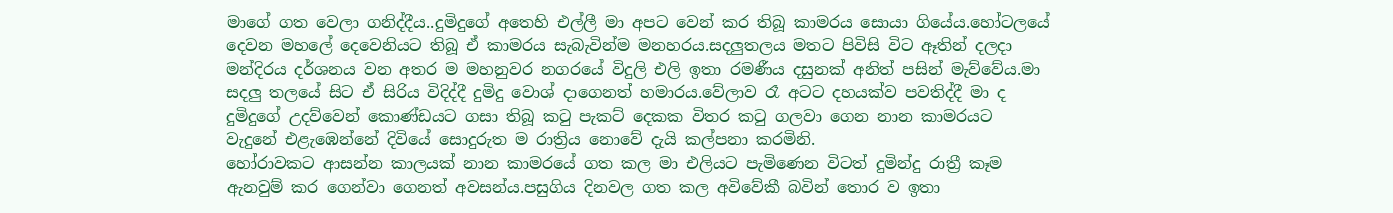මාගේ ගත වෙලා ගනිද්දීය..දුමිදුගේ අතෙහි එල්ලී මා අපට වෙන් කර තිබූ කාමරය සොයා ගියේය.හෝටලයේ දෙවන මහලේ දෙවෙනියට තිබූ ඒ කාමරය සැබැවින්ම මනහරය.සදලුතලය මතට පිවිසි විට ඈතින් දලදා මන්දිරය දර්ශනය වන අතර ම මහනුවර නගරයේ විදුලි එලි ඉතා රමණීය දසුනක් අනිත් පසින් මැව්වේය.මා සදලු තලයේ සිට ඒ සිරිය විදිද්දී දුමිදු වොශ් දාගෙනත් හමාරය.වේලාව රෑ අටට දහයක්ව පවතිද්දී මා ද දුමිදුගේ උදව්වෙන් කොණ්ඩයට ගසා තිබූ කටු පැකට් දෙකක විතර කටු ගලවා ගෙන නාන කාමරයට වැදුනේ එළැඹෙන්නේ දිවියේ සොදුරුත ම රාත්‍රිය නොවේ දැයි කල්පනා කරමිනි.
හෝරාවකට ආසන්න කාලයක් නාන කාමරයේ ගත කල මා එලියට පැමිණෙන විටත් දුමින්දු රාත්‍රී කෑම ඇනවුම් කර ගෙන්වා ගෙනත් අවසන්ය.පසුගිය දිනවල ගත කල අවිවේකී බවින් තොර ව ඉතා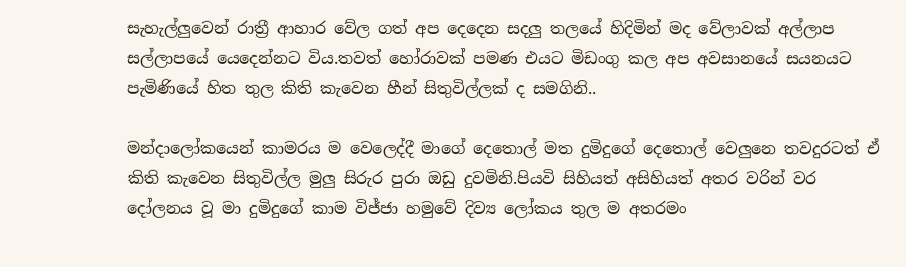සැහැල්ලුවෙන් රාත්‍රී ආහාර වේල ගත් අප දෙදෙන සදලු තලයේ හිදිමින් මද වේලාවක් අල්ලාප සල්ලාපයේ යෙදෙන්නට විය.තවත් හෝරාවක් පමණ එයට මිඩංගු කල අප අවසානයේ සයනයට පැමිණියේ හිත තුල කිති කැවෙන හීන් සිතුවිල්ලක් ද සමගිනි..

මන්දාලෝකයෙන් කාමරය ම වෙලෙද්දී මාගේ දෙතොල් මත දුමිදුගේ දෙතොල් වෙලුනෙ තවදුරටත් ඒ කිති කැවෙන සිතුවිල්ල මුලු සිරුර පුරා ඔඩු දුවමිනි.පියවි සිහියත් අසිහියත් අතර වරින් වර දෝලනය වූ මා දුමිදුගේ කාම විජ්ජා හමුවේ දිව්‍ය ලෝකය තුල ම අතරමං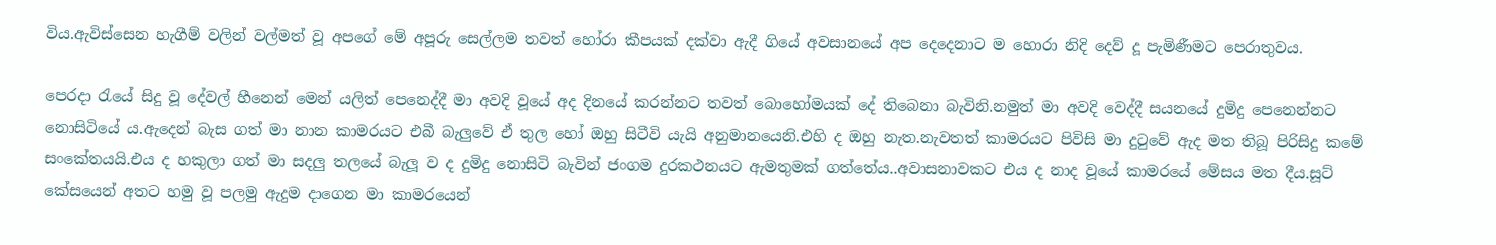විය.ඇවිස්සෙන හැගීම් වලින් වල්මත් වූ අපගේ මේ අපූරු සෙල්ලම තවත් හෝරා කීපයක් දක්වා ඇදී ගියේ අවසානයේ අප දෙදෙනාට ම හොරා නිදි දෙව් දූ පැමිණීමට පෙරාතුවය.

පෙරදා රැයේ සිදු වූ දේවල් හීනෙන් මෙන් යලිත් පෙනෙද්දී මා අවදි වූයේ අද දිනයේ කරන්නට තවත් බොහෝමයක් දේ තිබෙනා බැවිනි.නමුත් මා අවදි වෙද්දී සයනයේ දුමිදු පෙනෙන්නට නොසිටියේ ය.ඇදෙන් බැස ගත් මා නාන කාමරයට එබී බැලුවේ ඒ තුල හෝ ඔහු සිටීවි යැයි අනුමානයෙනි.එහි ද ඔහු නැත.නැවතත් කාමරයට පිවිසි මා දුටුවේ ඇද මත තිබූ පිරිසිදු කමේ සංකේතයයි.එය ද හකුලා ගත් මා සදලු තලයේ බැලූ ව ද දුමිදු නොසිටි බැවින් ජංගම දුරකථනයට ඇමතුමක් ගත්තේය..අවාසනාවකට එය ද නාද වූයේ කාමරයේ මේසය මත දීය.සූට් කේසයෙන් අතට හමු වූ පලමු ඇදුම දාගෙන මා කාමරයෙන්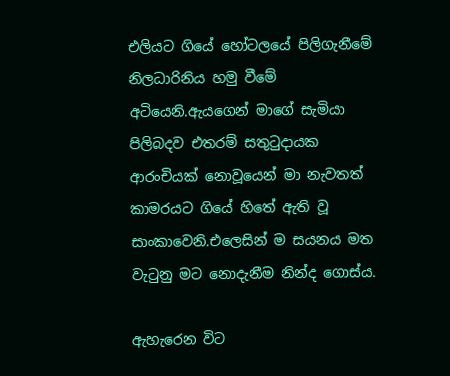එලියට ගියේ හෝටලයේ පිලිගැනීමේ නිලධාරිනිය හමු වීමේ අටියෙනි.ඇයගෙන් මාගේ සැමියා පිලිබදව එතරම් සතුටුදායක ආරංචියක් නොවූයෙන් මා නැවතත් කාමරයට ගියේ හිතේ ඇති වූ සාංකාවෙනි.එලෙසින් ම සයනය මත වැටුනු මට නොදැනීම නින්ද ගොස්ය.

ඇහැරෙන විට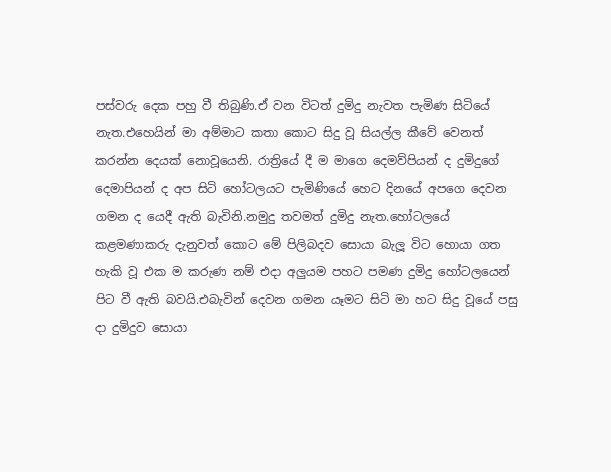පස්වරු දෙක පහු වී තිබුණි.ඒ වන විටත් දුමිදු නැවත පැමිණ සිටියේ නැත.එහෙයින් මා අම්මාට කතා කොට සිදු වූ සියල්ල කීවේ වෙනත් කරන්න දෙයක් නොවූයෙනි. රාත්‍රියේ දී ම මාගෙ දෙමව්පියන් ද දුමිදුගේ දෙමාපියන් ද අප සිටි හෝටලයට පැමිණියේ හෙට දිනයේ අපගෙ දෙවන ගමන ද යෙදී ඇති බැවිනි.නමුදු තවමත් දුමිදු නැත.හෝටලයේ කළමණාකරු දැනුවත් කොට මේ පිලිබදව සොයා බැලූ විට හොයා ගත හැකි වූ එක ම කරුණ නම් එදා අලුයම පහට පමණ දුමිදු හෝටලයෙන් පිට වී ඇති බවයි.එබැවින් දෙවන ගමන යෑමට සිටි මා හට සිදු වූයේ පසු දා දුමිදුව සොයා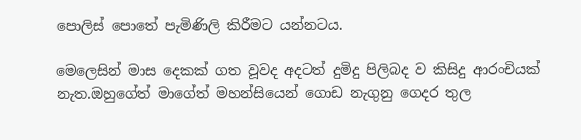පොලිස් පොතේ පැමිණිලි කිරීමට යන්නටය.

මෙලෙසින් මාස දෙකක් ගත වූවද අදටත් දුමිදු පිලිබද ව කිසිදු ආරංචියක් නැත.ඔහුගේත් මාගේත් මහන්සියෙන් ගොඩ නැගුනු ගෙදර තුල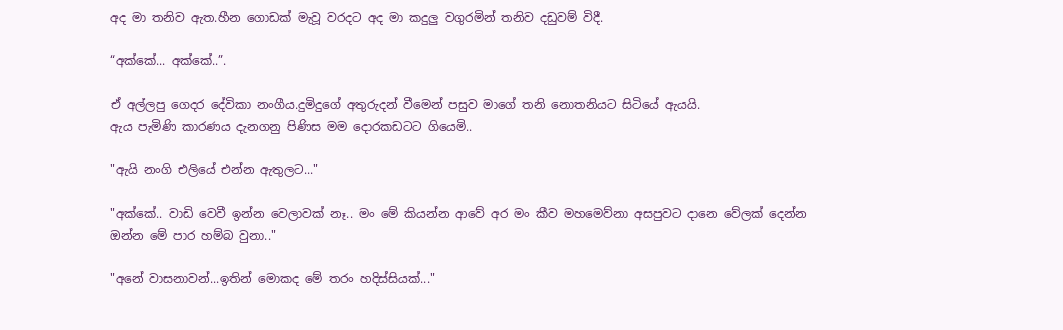අද මා තනිව ඇත.හීන ගොඩක් මැවූ වරදට අද මා කදුලු වගුරමින් තනිව දඩුවම් විදී.

“අක්කේ... අක්කේ..”.

ඒ අල්ලපු ගෙදර දේවිකා නංගීය.දුමිදුගේ අතුරුදන් වීමෙන් පසුව මාගේ තනි නොතනියට සිටියේ ඇයයි.
ඇය පැමිණි කාරණය දැනගනු පිණිස මම දොරකඩටට ගියෙමි..

"ඇයි නංගි එලියේ එන්න ඇතුලට..."

"අක්කේ.. වාඩි වෙවී ඉන්න වෙලාවක් නෑ.. මං මේ කියන්න ආවේ අර මං කීව මහමෙව්නා අසපුවට දානෙ වේලක් දෙන්න ඔන්න මේ පාර හම්බ වුනා.."

"අනේ වාසනාවන්...ඉතින් මොකද මේ තරං හදිස්සියක්..."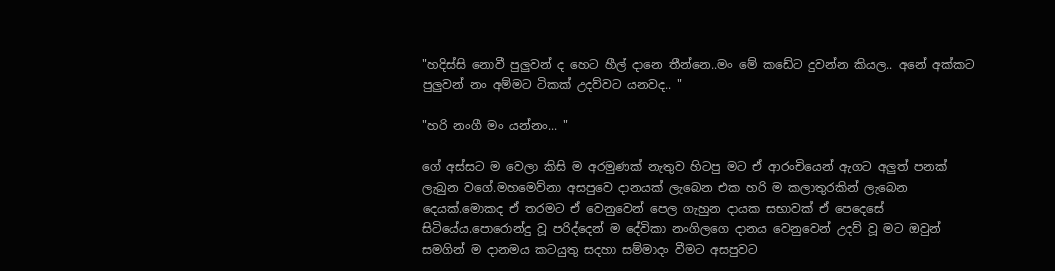"හදිස්සි නොවී පුලුවන් ද හෙට හීල් දානෙ තීන්නෙ..මං මේ කඩේට දුවන්න කියල.. අනේ අක්කට පුලුවන් නං අම්මට ටිකක් උදව්වට යනවද.. "

"හරි නංගී මං යන්නං... "

ගේ අස්සට ම වෙලා කිසි ම අරමුණක් නැතුව හිටපු මට ඒ ආරංචියෙන් ඇගට අලුත් පනක් ලැබුන වගේ.මහමෙව්නා අසපුවෙ දානයක් ලැබෙන එක හරි ම කලාතුරකින් ලැබෙන දෙයක්.මොකද ඒ තරමට ඒ වෙනුවෙන් පෙල ගැහුන දායක සභාවක් ඒ පෙදෙසේ සිටියේය.පොරොන්දු වූ පරිද්දෙන් ම දේවිකා නංගිලගෙ දානය වෙනුවෙන් උදව් වූ මට ඔවුන් සමගින් ම දානමය කටයුතු සදහා සම්මාදං වීමට අසපුවට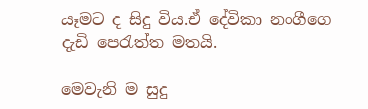යෑමට ද සිදු විය.ඒ දේවිකා නංගීගෙ දැඩි පෙරැත්ත මතයි.

මෙවැනි ම සුදු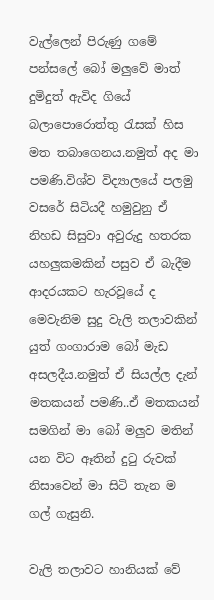වැල්ලෙන් පිරුණු ගමේ පන්සලේ බෝ මලුවේ මාත් දුමිදුත් ඇවිද ගියේ බලාපොරොත්තු රැසක් හිස මත තබාගෙනය.නමුත් අද මා පමණි.විශ්ව විද්‍යාලයේ පලමු වසරේ සිටියදී හමුවුනු ඒ නිහඩ සිසුවා අවුරුදු හතරක යහලුකමකින් පසුව ඒ බැදීම ආදරයකට හැරවූයේ ද මෙවැනිම සුදු වැලි තලාවකින් යුත් ගංගාරාම බෝ මැඩ අසලදීය.නමුත් ඒ සියල්ල දැන් මතකයන් පමණි..ඒ මතකයන් සමගින් මා බෝ මලුව මතින් යන විට ඈතින් දුටු රුවක් නිසාවෙන් මා සිටි තැන ම ගල් ගැසුනි.

වැලි තලාවට හානියක් වේ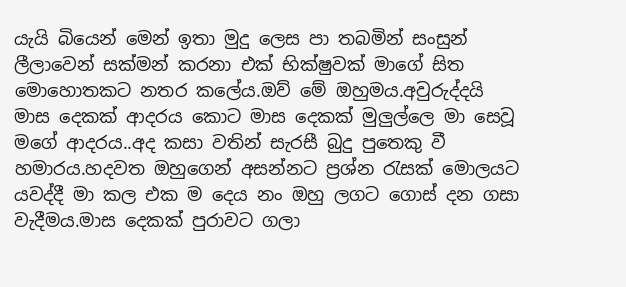යැයි බියෙන් මෙන් ඉතා මුදු ලෙස පා තබමින් සංසුන් ලීලාවෙන් සක්මන් කරනා එක් භික්ෂුවක් මාගේ සිත මොහොතකට නතර කලේය.ඔව් මේ ඔහුමය.අවුරුද්දයි මාස දෙකක් ආදරය කොට මාස දෙකක් මුලුල්ලෙ මා සෙවූ මගේ ආදරය..අද කසා වතින් සැරසී බුදු පුතෙකු වී හමාරය.හදවත ඔහුගෙන් අසන්නට ප්‍රශ්න රැසක් මොලයට යවද්දී මා කල එක ම දෙය නං ඔහු ලගට ගොස් දන ගසා වැදීමය.මාස දෙකක් පුරාවට ගලා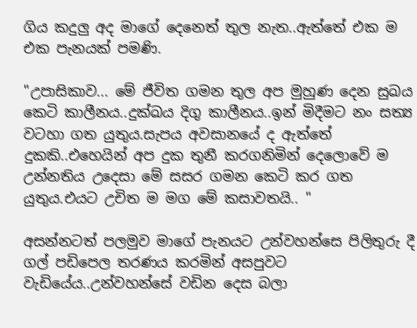ගිය කදුලු අද මාගේ දෙනෙත් තුල නැත..ඇත්තේ එක ම එක පැනයක් පමණි.

"උපාසිකාව... මේ ජීවිත ගමන තුල අප මුහුණ දෙන සුඛය කෙටි කාලීනය..දුක්ඛය දිගු කාලීනය..ඉන් මිදීමට නං සත්‍ය වටහා ගත යුතුය.සැපය අවසානයේ ද ඇත්තේ දුකකි..එහෙයින් අප දුක තුනී කරගනිමින් දෙලොවේ ම උන්නතිය උදෙසා මේ සසර ගමන කෙටි කර ගත යුතුය.එයට උචිත ම මග මේ කසාවතයි.. "

අසන්නටත් පලමුව මාගේ පැනයට උන්වහන්සෙ පිලිතුරු දී ගල් පඩිපෙල තරණය කරමින් අසපුවට වැඩියේය..උන්වහන්සේ වඩින දෙස බලා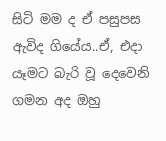සිටි මම ද ඒ පසුපස ඇවිද ගියේය..ඒ, එදා යෑමට බැරි වූ දෙවෙනි ගමන අද ඔහු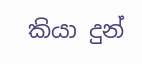කියා දුන්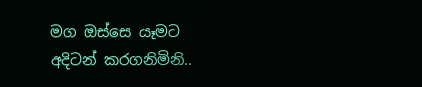මග ඔස්සෙ යෑමට අදිටන් කරගනිමිනි..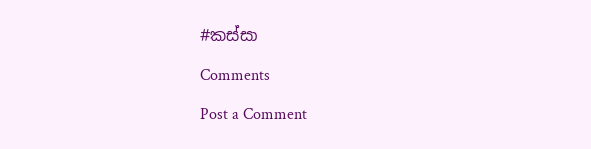#කස්සා

Comments

Post a Comment